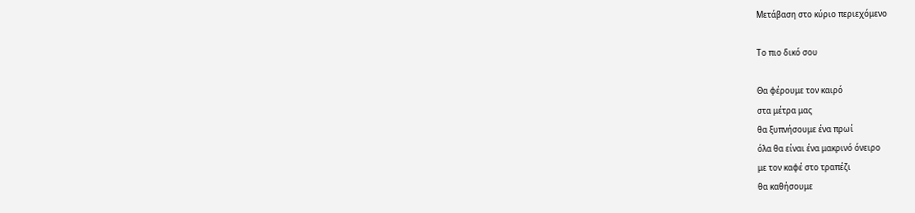Μετάβαση στο κύριο περιεχόμενο

Το πιο δικό σου

Θα φέρουμε τον καιρό
στα μέτρα μας
θα ξυπνήσουμε ένα πρωί
όλα θα είναι ένα μακρινό όνειρο
με τον καφέ στο τραπέζι
θα καθήσουμε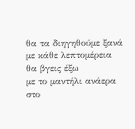θα τα διηγηθούμε ξανά
με κάθε λεπτομέρεια
θα βγεις έξω
με το μαντήλι ανάερα στο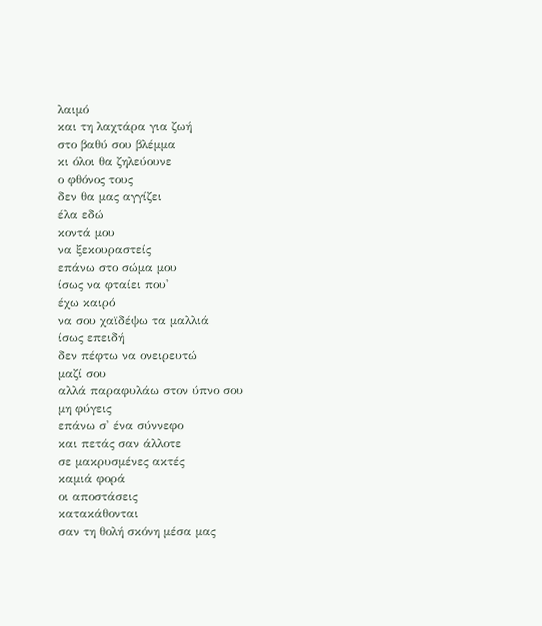λαιμό
και τη λαχτάρα για ζωή
στο βαθύ σου βλέμμα
κι όλοι θα ζηλεύουνε
ο φθόνος τους
δεν θα μας αγγίζει
έλα εδώ
κοντά μου
να ξεκουραστείς
επάνω στο σώμα μου
ίσως να φταίει που'
έχω καιρό
να σου χαϊδέψω τα μαλλιά
ίσως επειδή
δεν πέφτω να ονειρευτώ
μαζί σου
αλλά παραφυλάω στον ύπνο σου
μη φύγεις
επάνω σ' ένα σύννεφο
και πετάς σαν άλλοτε
σε μακρυσμένες ακτές
καμιά φορά
οι αποστάσεις
κατακάθονται
σαν τη θολή σκόνη μέσα μας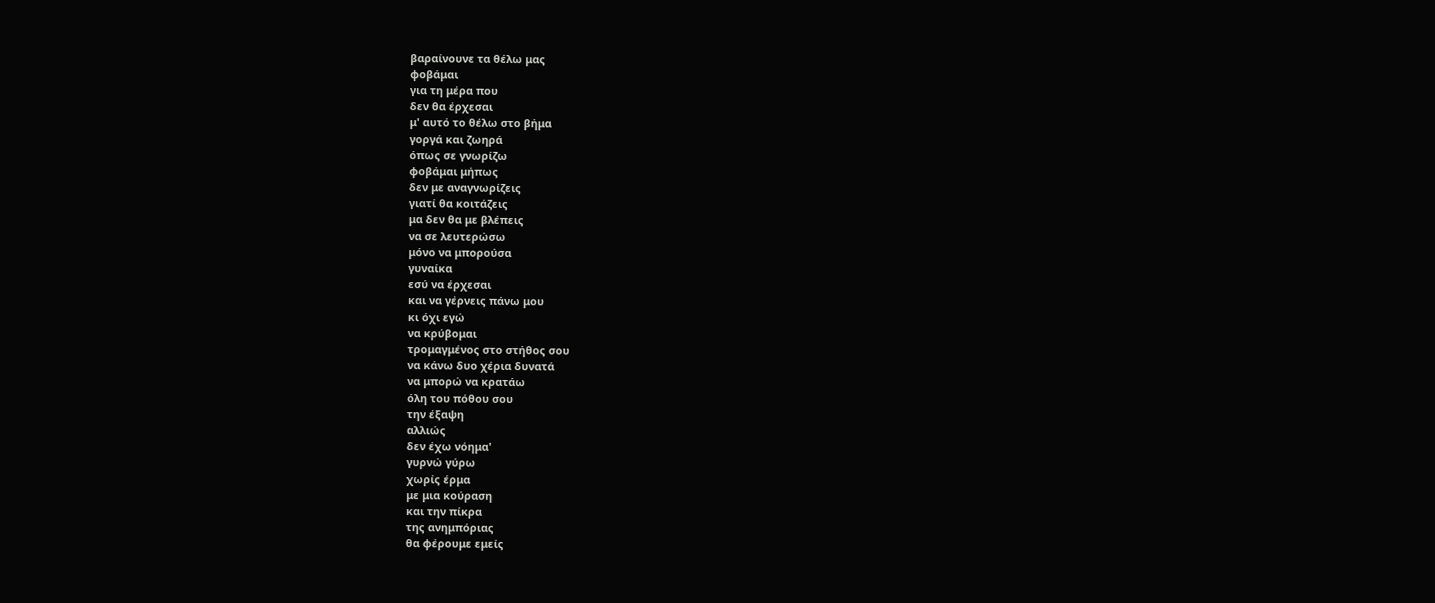βαραίνουνε τα θέλω μας
φοβάμαι
για τη μέρα που
δεν θα έρχεσαι
μ' αυτό το θέλω στο βήμα
γοργά και ζωηρά
όπως σε γνωρίζω
φοβάμαι μήπως
δεν με αναγνωρίζεις
γιατί θα κοιτάζεις
μα δεν θα με βλέπεις
να σε λευτερώσω
μόνο να μπορούσα
γυναίκα
εσύ να έρχεσαι
και να γέρνεις πάνω μου
κι όχι εγώ
να κρύβομαι
τρομαγμένος στο στήθος σου
να κάνω δυο χέρια δυνατά
να μπορώ να κρατάω
όλη του πόθου σου
την έξαψη
αλλιώς
δεν έχω νόημα'
γυρνώ γύρω
χωρίς έρμα
με μια κούραση
και την πίκρα
της ανημπόριας
θα φέρουμε εμείς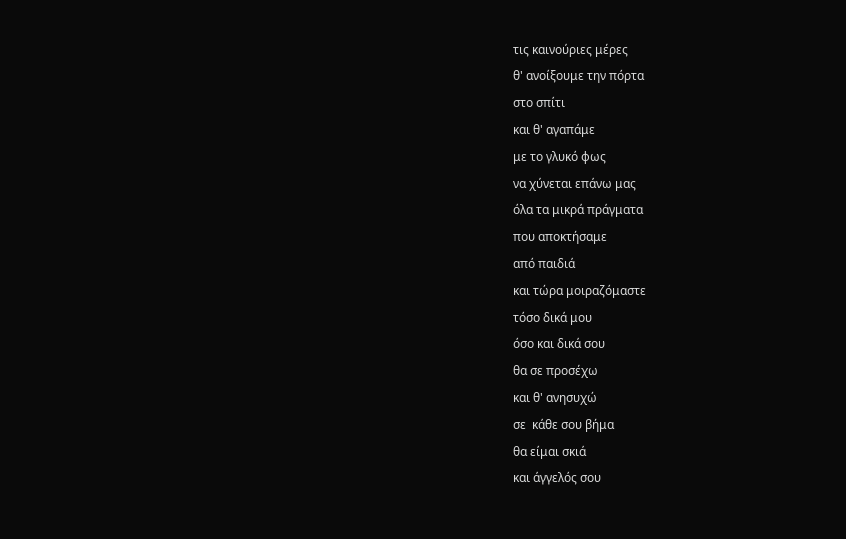τις καινούριες μέρες
θ' ανοίξουμε την πόρτα
στο σπίτι
και θ' αγαπάμε
με το γλυκό φως
να χύνεται επάνω μας
όλα τα μικρά πράγματα
που αποκτήσαμε
από παιδιά
και τώρα μοιραζόμαστε
τόσο δικά μου
όσο και δικά σου
θα σε προσέχω
και θ' ανησυχώ
σε  κάθε σου βήμα
θα είμαι σκιά
και άγγελός σου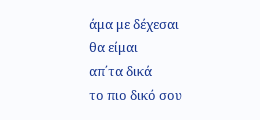άμα με δέχεσαι
θα είμαι
απ΄τα δικά
το πιο δικό σου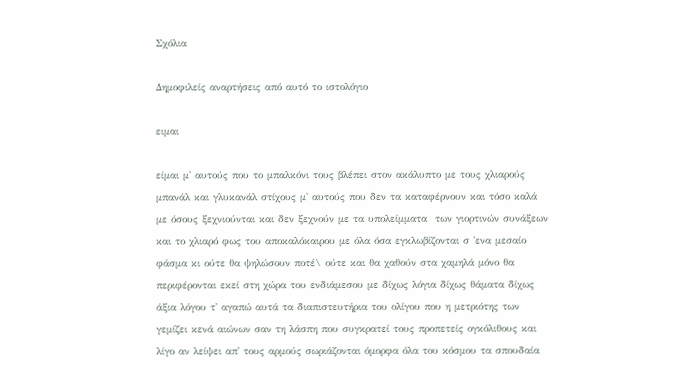Σχόλια

Δημοφιλείς αναρτήσεις από αυτό το ιστολόγιο

ειμαι

είμαι μ' αυτούς που το μπαλκόνι τους βλέπει στον ακάλυπτο με τους χλιαρούς μπανάλ και γλυκανάλ στίχους μ' αυτούς που δεν τα καταφέρνουν και τόσο καλά με όσους ξεχνιούνται και δεν ξεχνούν με τα υπολείμματα  των γιορτινών συνάξεων και το χλιαρό φως του αποκαλόκαιρου με όλα όσα εγκλωβίζονται σ 'ενα μεσαίο φάσμα κι ούτε θα ψηλώσουν ποτέ\ ούτε και θα χαθούν στα χαμηλά μόνο θα περιφέρονται εκεί στη χώρα του ενδιάμεσου με δίχως λόγια δίχως θάματα δίχως άξια λόγου τ' αγαπώ αυτά τα διαπιστευτήρια του ολίγου που η μετριότης των γεμίζει κενά αιώνων σαν τη λάσπη που συγκρατεί τους προπετείς ογκόλιθους και λίγο αν λείψει απ' τους αρμούς σωριάζονται όμορφα όλα του κόσμου τα σπουδαία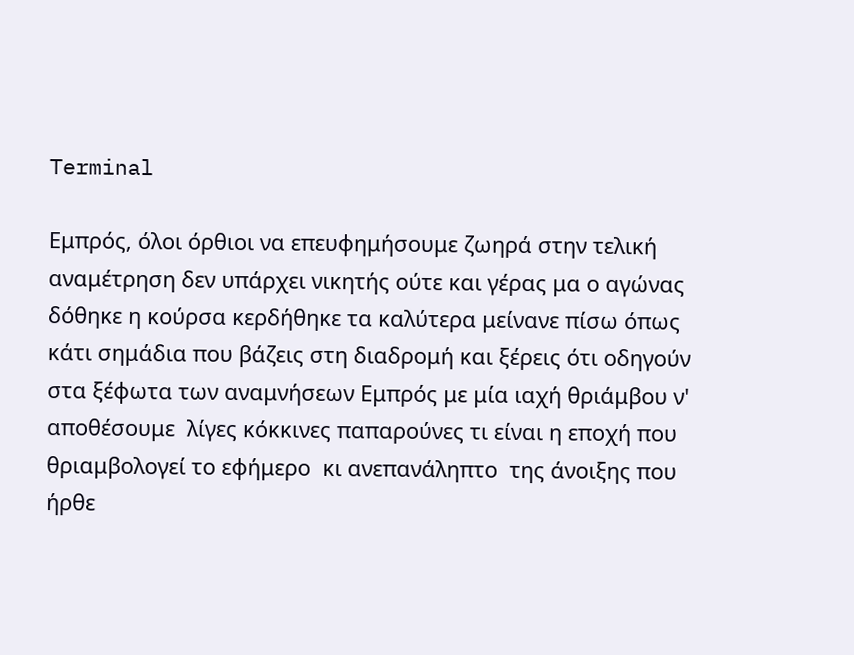Terminal

Εμπρός, όλοι όρθιοι να επευφημήσουμε ζωηρά στην τελική αναμέτρηση δεν υπάρχει νικητής ούτε και γέρας μα ο αγώνας δόθηκε η κούρσα κερδήθηκε τα καλύτερα μείνανε πίσω όπως κάτι σημάδια που βάζεις στη διαδρομή και ξέρεις ότι οδηγούν στα ξέφωτα των αναμνήσεων Εμπρός με μία ιαχή θριάμβου ν' αποθέσουμε  λίγες κόκκινες παπαρούνες τι είναι η εποχή που θριαμβολογεί το εφήμερο  κι ανεπανάληπτο  της άνοιξης που ήρθε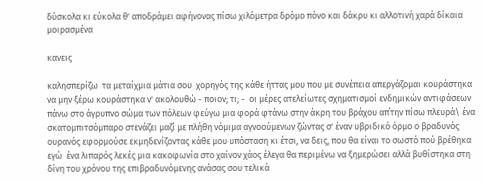δύσκολα κι εύκολα θ' αποδράμει αφήνονας πίσω χιλόμετρα δρόμο πόνο και δάκρυ κι αλλοτινή χαρά δίκαια μοιρασμένα

κανεις

καλησπερίζω  τα μεταίχμια μάτια σου  χορηγός της κάθε ήττας μου που με συνέπεια απεργάζομαι κουράστηκα να μην ξέρω κουράστηκα ν' ακολουθώ - ποιον; τι; -  οι μέρες ατελείωτες σχηματισμοί ενδημικών αντιφάσεων πάνω στο άγρυπνο σώμα των πόλεων φεύγω μια φορά φτάνω στην άκρη του βράχου απ΄την πίσω πλευρά\ ένα σκατομπιτσόμπαρο στενάζει μαζί με πλήθη νόμιμα αγνοούμενων ζώντας σ' έναν υβριδικό όρμο ο βραδυνός ουρανός εφορμούσε εκμηδενίζοντας κάθε μου υπόσταση κι έτσι, να δεις, που θα είναι το σωστό πού βρέθηκα εγώ  ένα λιπαρός λεκές μια κακοφωνία στο χαίνον χάος έλεγα θα περιμένω να ξημερώσει αλλά βυθίστηκα στη δίνη του χρόνου της επιβραδυνόμενης ανάσας σου τελικά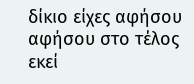δίκιο είχες αφήσου αφήσου στο τέλος εκεί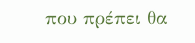που πρέπει θα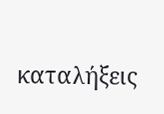καταλήξεις